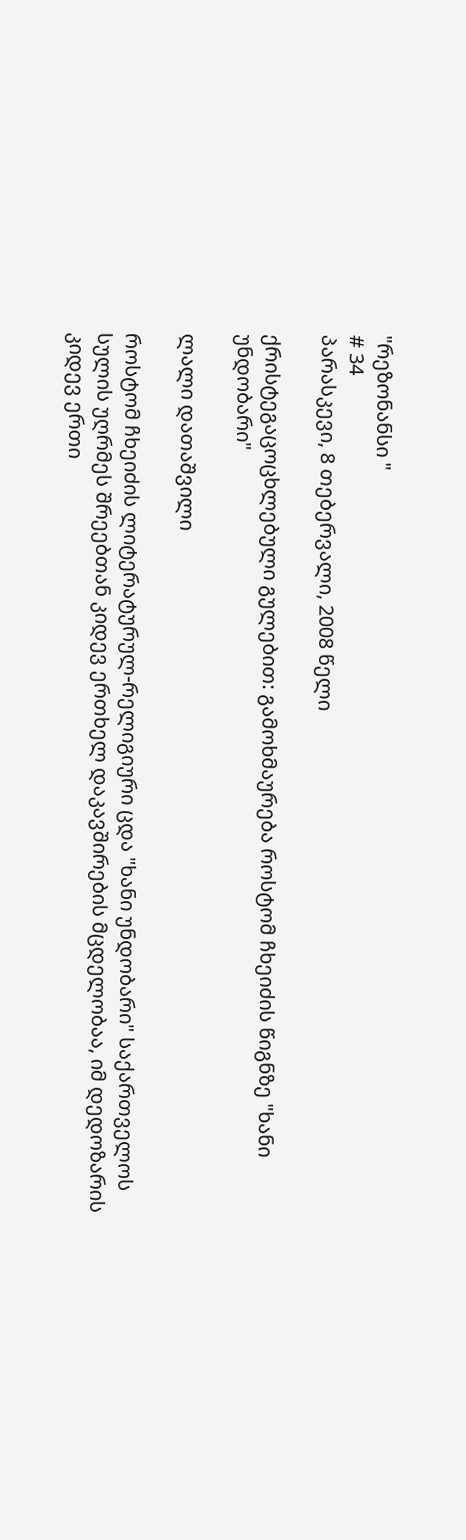"რეზონანსი "
# 34
პარასკევი, 8 თებერვალი, 2008 წელი

ქრისტეგაცოცხლებული გულებით: გამოხმაურება როსტომ ჩხეიძის წიგნზე "ხანი უნდობარი"

ლალი დათაშვილი

როსტომ ჩხეიძის ლიტერატურულ-რელიგიური ცდა "ხანი უნდობარი" საქართველოს სულის უღრმეს შრეებთან კიდევ ერთხელ დაკავშირების მცდელობაა, იმ დედოზარის კიდევ ერთი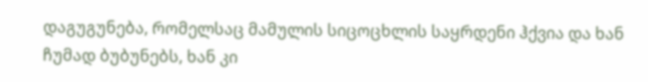დაგუგუნება, რომელსაც მამულის სიცოცხლის საყრდენი ჰქვია და ხან ჩუმად ბუბუნებს, ხან კი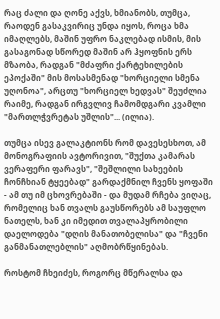რაც ძალი და ღონე აქვს, ხმიანობს, თუმცა, რაოდენ გასაკვირიც უნდა იყოს, როცა ხმა იმაღლებს, მაშინ უფრო ნაკლებად ისმის, მის გასაგონად სწორედ მაშინ არ ჰყოფნის ერს მზაობა, რადგან "მძაფრი ქარტეხილების ეპოქაში" მის მოსასმენად "ხორციელი სმენა უღონოა", არცთუ "ხორციელ ხედვას" შეუძლია რაიმე, რადგან ირგვლივ ჩამომდგარი კვამლი "მართლჭვრეტას უშლის"... (ილია).

თუმცა ისევ გალაკტიონს რომ დავესესხოთ, ამ მონოგრაფიის ავტორივით, "შუქთა კამარას ვერაფერი ფარავს", "შეშლილი სახეების ჩონჩხიან ტყეებად" გარდაქმნილ ჩვენს ყოფაში - ამ თუ იმ ცხოვრებაში - და მუდამ რჩება ვიღაც, რომელიც ხან თვალს გაუსწორებს ამ საუფლო ნათელს, ხან კი იმედით თვალაპყრობილი დაელოდება "დღის მანათობელისა" და "ჩვენი განმანათლებლის" აღმობრწყინებას.

როსტომ ჩხეიძეს, როგორც მწერალსა და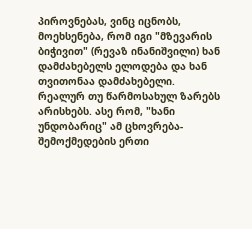პიროვნებას, ვინც იცნობს, მოეხსენება, რომ იგი "მზევარის ბიჭივით" (რევაზ ინანიშვილი) ხან დამძახებელს ელოდება და ხან თვითონაა დამძახებელი. რეალურ თუ წარმოსახულ ზარებს არისხებს. ასე რომ, "ხანი უნდობარიც" ამ ცხოვრება-შემოქმედების ერთი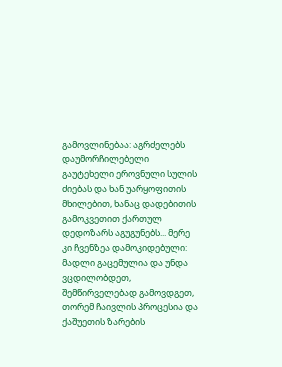გამოვლინებაა: აგრძელებს დაუმორჩილებელი გაუტეხელი ეროვნული სულის ძიებას და ხან უარყოფითის მხილებით, ხანაც დადებითის გამოკვეთით ქართულ დედოზარს აგუგუნებს... მერე კი ჩვენზეა დამოკიდებული: მადლი გაცემულია და უნდა ვცდილობდეთ, შემწირველებად გამოვდგეთ, თორემ ჩაივლის პროცესია და ქაშუეთის ზარების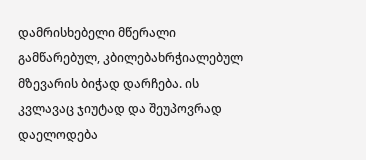დამრისხებელი მწერალი გამწარებულ, კბილებახრჭიალებულ მზევარის ბიჭად დარჩება. ის კვლავაც ჯიუტად და შეუპოვრად დაელოდება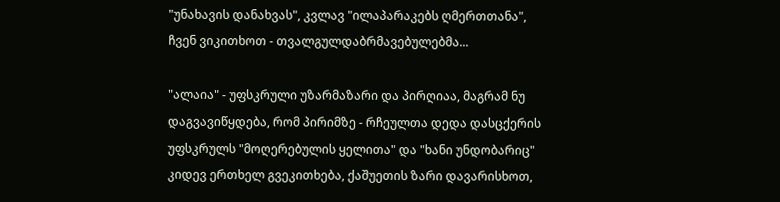"უნახავის დანახვას", კვლავ "ილაპარაკებს ღმერთთანა", ჩვენ ვიკითხოთ - თვალგულდაბრმავებულებმა...

"ალაია" - უფსკრული უზარმაზარი და პირღიაა, მაგრამ ნუ დაგვავიწყდება, რომ პირიმზე - რჩეულთა დედა დასცქერის უფსკრულს "მოღერებულის ყელითა" და "ხანი უნდობარიც" კიდევ ერთხელ გვეკითხება, ქაშუეთის ზარი დავარისხოთ,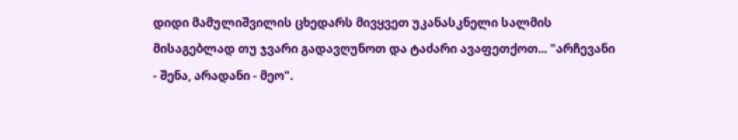დიდი მამულიშვილის ცხედარს მივყვეთ უკანასკნელი სალმის მისაგებლად თუ ჯვარი გადავღუნოთ და ტაძარი ავაფეთქოთ... "არჩევანი - შენა, არადანი - მეო".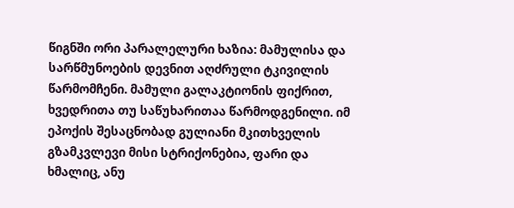წიგნში ორი პარალელური ხაზია: მამულისა და სარწმუნოების დევნით აღძრული ტკივილის წარმომჩენი. მამული გალაკტიონის ფიქრით, ხვედრითა თუ საწუხარითაა წარმოდგენილი. იმ ეპოქის შესაცნობად გულიანი მკითხველის გზამკვლევი მისი სტრიქონებია, ფარი და ხმალიც, ანუ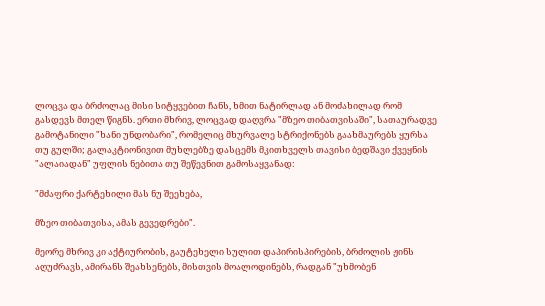ლოცვა და ბრძოლაც მისი სიტყვებით ჩანს, ხმით ნატირლად ან მოძახილად რომ გასდევს მთელ წიგნს. ერთი მხრივ, ლოცვად დაღვრა "მზეო თიბათვისაში", სათაურადვე გამოტანილი "ხანი უნდობარი", რომელიც მხურვალე სტრიქონებს გაახმაურებს ყურსა თუ გულში; გალაკტიონივით მუხლებზე დასცემს მკითხველს თავისი ბედშავი ქვეყნის "ალაიადან" უფლის ნებითა თუ შეწევნით გამოსაყვანად:

"მძაფრი ქარტეხილი მას ნუ შეეხება,

მზეო თიბათვისა, ამას გევედრები".

მეორე მხრივ კი აქტიურობის, გაუტეხელი სულით დაპირისპირების, ბრძოლის ჟინს აღუძრავს, ამირანს შეახსენებს, მისთვის მოალოდინებს, რადგან "უხმობენ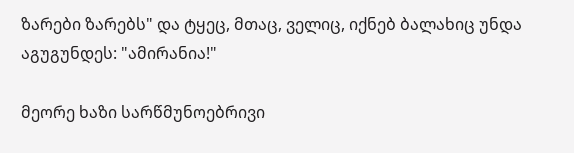ზარები ზარებს" და ტყეც, მთაც, ველიც, იქნებ ბალახიც უნდა აგუგუნდეს: "ამირანია!"

მეორე ხაზი სარწმუნოებრივი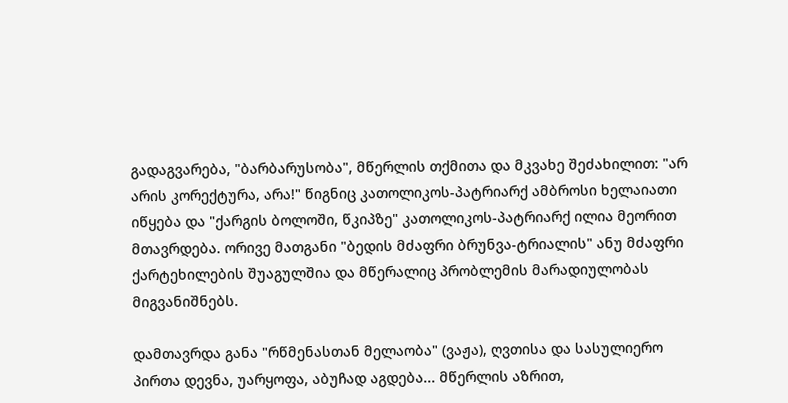გადაგვარება, "ბარბარუსობა", მწერლის თქმითა და მკვახე შეძახილით: "არ არის კორექტურა, არა!" წიგნიც კათოლიკოს-პატრიარქ ამბროსი ხელაიათი იწყება და "ქარგის ბოლოში, წკიპზე" კათოლიკოს-პატრიარქ ილია მეორით მთავრდება. ორივე მათგანი "ბედის მძაფრი ბრუნვა-ტრიალის" ანუ მძაფრი ქარტეხილების შუაგულშია და მწერალიც პრობლემის მარადიულობას მიგვანიშნებს.

დამთავრდა განა "რწმენასთან მელაობა" (ვაჟა), ღვთისა და სასულიერო პირთა დევნა, უარყოფა, აბუჩად აგდება... მწერლის აზრით,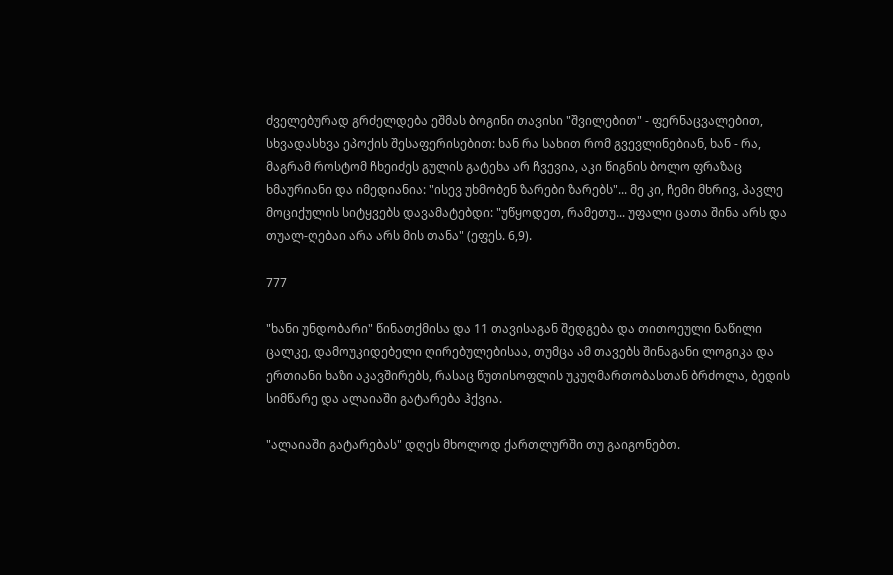ძველებურად გრძელდება ეშმას ბოგინი თავისი "შვილებით" - ფერნაცვალებით, სხვადასხვა ეპოქის შესაფერისებით: ხან რა სახით რომ გვევლინებიან, ხან - რა, მაგრამ როსტომ ჩხეიძეს გულის გატეხა არ ჩვევია, აკი წიგნის ბოლო ფრაზაც ხმაურიანი და იმედიანია: "ისევ უხმობენ ზარები ზარებს"... მე კი, ჩემი მხრივ, პავლე მოციქულის სიტყვებს დავამატებდი: "უწყოდეთ, რამეთუ... უფალი ცათა შინა არს და თუალ-ღებაი არა არს მის თანა" (ეფეს. 6,9).

777

"ხანი უნდობარი" წინათქმისა და 11 თავისაგან შედგება და თითოეული ნაწილი ცალკე, დამოუკიდებელი ღირებულებისაა, თუმცა ამ თავებს შინაგანი ლოგიკა და ერთიანი ხაზი აკავშირებს, რასაც წუთისოფლის უკუღმართობასთან ბრძოლა, ბედის სიმწარე და ალაიაში გატარება ჰქვია.

"ალაიაში გატარებას" დღეს მხოლოდ ქართლურში თუ გაიგონებთ.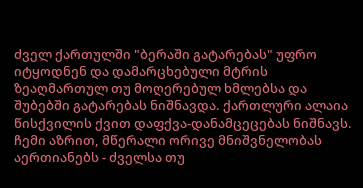ძველ ქართულში "ბერაში გატარებას" უფრო იტყოდნენ და დამარცხებული მტრის ზეაღმართულ თუ მოღერებულ ხმლებსა და შუბებში გატარებას ნიშნავდა. ქართლური ალაია წისქვილის ქვით დაფქვა-დანამცეცებას ნიშნავს. ჩემი აზრით, მწერალი ორივე მნიშვნელობას აერთიანებს - ძველსა თუ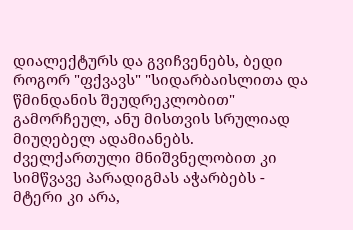დიალექტურს და გვიჩვენებს, ბედი როგორ "ფქვავს" "სიდარბაისლითა და წმინდანის შეუდრეკლობით" გამორჩეულ, ანუ მისთვის სრულიად მიუღებელ ადამიანებს. ძველქართული მნიშვნელობით კი სიმწვავე პარადიგმას აჭარბებს - მტერი კი არა,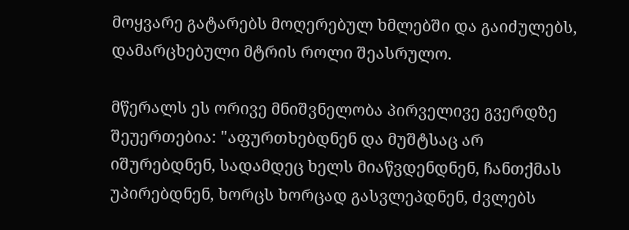მოყვარე გატარებს მოღერებულ ხმლებში და გაიძულებს, დამარცხებული მტრის როლი შეასრულო.

მწერალს ეს ორივე მნიშვნელობა პირველივე გვერდზე შეუერთებია: "აფურთხებდნენ და მუშტსაც არ იშურებდნენ, სადამდეც ხელს მიაწვდენდნენ, ჩანთქმას უპირებდნენ, ხორცს ხორცად გასვლეპდნენ, ძვლებს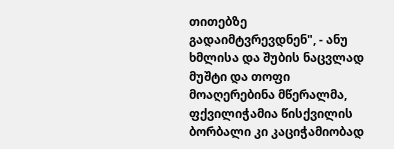თითებზე გადაიმტვრევდნენ", - ანუ ხმლისა და შუბის ნაცვლად მუშტი და თოფი მოაღერებინა მწერალმა, ფქვილიჭამია წისქვილის ბორბალი კი კაციჭამიობად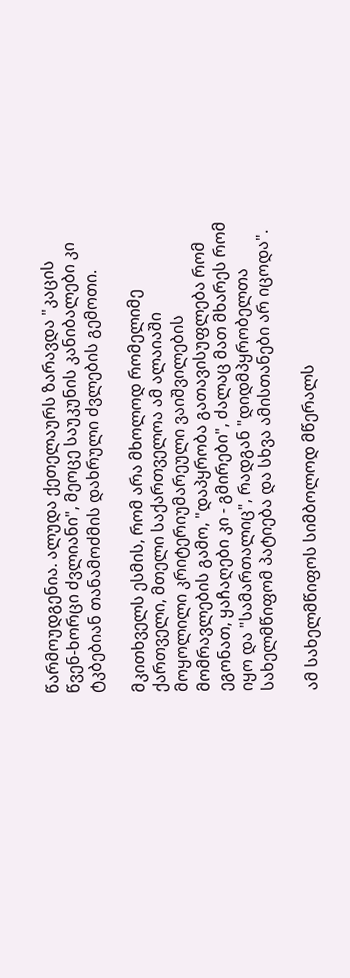წარმოუდგენია. ალუდა ქეთელაურს ზარავდა "კაცის წვენ-ხორცი ძვლიანი", მეოცე საუკუნის კანიბალები კი ტკბებიან თანამოძმის დახრული ძვლების გემოთი.

მკითხველს ესმის, რომ არა მხოლოდ რომელიმე ქართველი, მთელი საქართველოა ამ ალაიაში მოყოლილი კრიტერიუმარეული ვაიშვილების მომრავლების გამო, "დაპყრობა გათავისუფლება რომ ეგონათ, ყაჩაღები კი - გმირები", ძალაც მათ მხარეს რომ იყო და "სამართალიც", რადგან "დიდმპყრობელთა სახელმწიფომ პატიება და სხვა ამისთანები არ იცოდა".

ამ სახელმწიფოს სიმბოლოდ მწერალს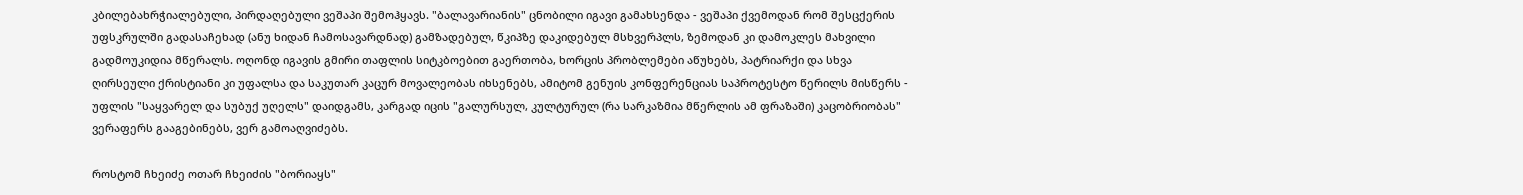კბილებახრჭიალებული, პირდაღებული ვეშაპი შემოჰყავს. "ბალავარიანის" ცნობილი იგავი გამახსენდა - ვეშაპი ქვემოდან რომ შესცქერის უფსკრულში გადასაჩეხად (ანუ ხიდან ჩამოსავარდნად) გამზადებულ, წკიპზე დაკიდებულ მსხვერპლს, ზემოდან კი დამოკლეს მახვილი გადმოუკიდია მწერალს. ოღონდ იგავის გმირი თაფლის სიტკბოებით გაერთობა, ხორცის პრობლემები აწუხებს, პატრიარქი და სხვა ღირსეული ქრისტიანი კი უფალსა და საკუთარ კაცურ მოვალეობას იხსენებს, ამიტომ გენუის კონფერენციას საპროტესტო წერილს მისწერს - უფლის "საყვარელ და სუბუქ უღელს" დაიდგამს, კარგად იცის "გალურსულ, კულტურულ (რა სარკაზმია მწერლის ამ ფრაზაში) კაცობრიობას" ვერაფერს გააგებინებს, ვერ გამოაღვიძებს.

როსტომ ჩხეიძე ოთარ ჩხეიძის "ბორიაყს"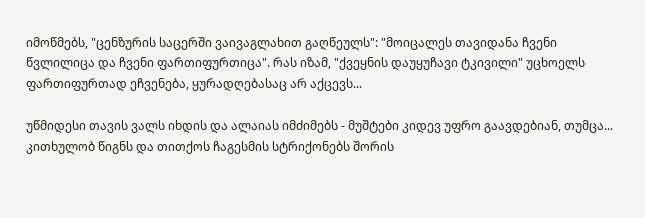იმოწმებს, "ცენზურის საცერში ვაივაგლახით გაღწეულს": "მოიცალეს თავიდანა ჩვენი წვლილიცა და ჩვენი ფართიფურთიცა". რას იზამ, "ქვეყნის დაუყუჩავი ტკივილი" უცხოელს ფართიფურთად ეჩვენება, ყურადღებასაც არ აქცევს...

უწმიდესი თავის ვალს იხდის და ალაიას იმძიმებს - მუშტები კიდევ უფრო გაავდებიან, თუმცა... კითხულობ წიგნს და თითქოს ჩაგესმის სტრიქონებს შორის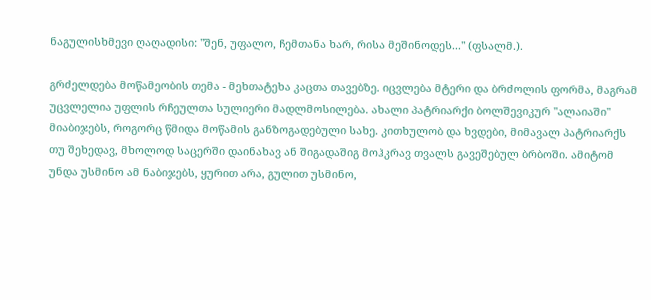ნაგულისხმევი ღაღადისი: "შენ, უფალო, ჩემთანა ხარ, რისა მეშინოდეს..." (ფსალმ.).

გრძელდება მოწამეობის თემა - მეხთატეხა კაცთა თავებზე. იცვლება მტერი და ბრძოლის ფორმა, მაგრამ უცვლელია უფლის რჩეულთა სულიერი მადლმოსილება. ახალი პატრიარქი ბოლშევიკურ "ალაიაში" მიაბიჯებს, როგორც წმიდა მოწამის განზოგადებული სახე. კითხულობ და ხვდები, მიმავალ პატრიარქს თუ შეხედავ, მხოლოდ საცერში დაინახავ ან შიგადაშიგ მოჰკრავ თვალს გავეშებულ ბრბოში. ამიტომ უნდა უსმინო ამ ნაბიჯებს, ყურით არა, გულით უსმინო,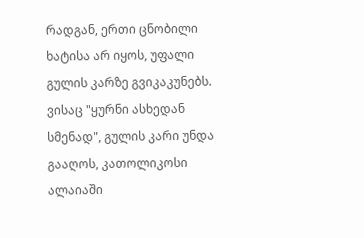რადგან, ერთი ცნობილი ხატისა არ იყოს, უფალი გულის კარზე გვიკაკუნებს. ვისაც "ყურნი ასხედან სმენად", გულის კარი უნდა გააღოს, კათოლიკოსი ალაიაში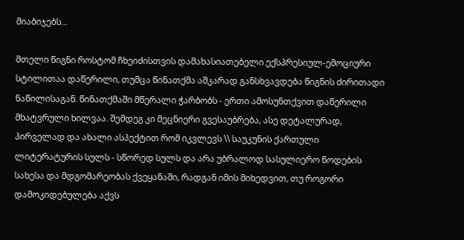მიაბიჯებს...

მთელი წიგნი როსტომ ჩხეიძისთვის დამახასიათებელი ექსპრესიულ-ემოციური სტილითაა დაწერილი, თუმცა წინათქმა აშკარად განსხვავდება წიგნის ძირითადი ნაწილისაგან. წინათქმაში მწერალი ჭარბობს - ერთი ამოსუნთქვით დაწერილი მხატვრული ხილვაა. შემდეგ კი მეცნიერი გვესაუბრება, ასე დეტალურად, პირველად და ახალი ასპექტით რომ იკვლევს \\ საუკუნის ქართული ლიტერატურის სულს - სწორედ სულს და არა უბრალოდ სასულიერო წოდების სახესა და მდგომარეობას ქვეყანაში, რადგან იმის მიხედვით, თუ როგორი დამოკიდებულება აქვს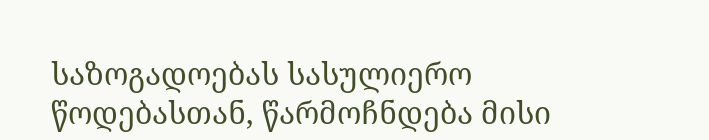საზოგადოებას სასულიერო წოდებასთან, წარმოჩნდება მისი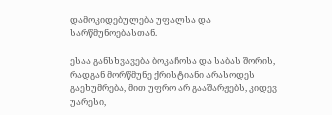დამოკიდებულება უფალსა და სარწმუნოებასთან.

ესაა განსხვავება ბოკაჩოსა და საბას შორის, რადგან მორწმუნე ქრისტიანი არასოდეს გაეხუმრება, მით უფრო არ გააშარჟებს, კიდევ უარესი,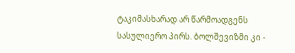ტაკიმასხარად არ წარმოადგენს სასულიერო პირს. ბოლშევიზმი კი -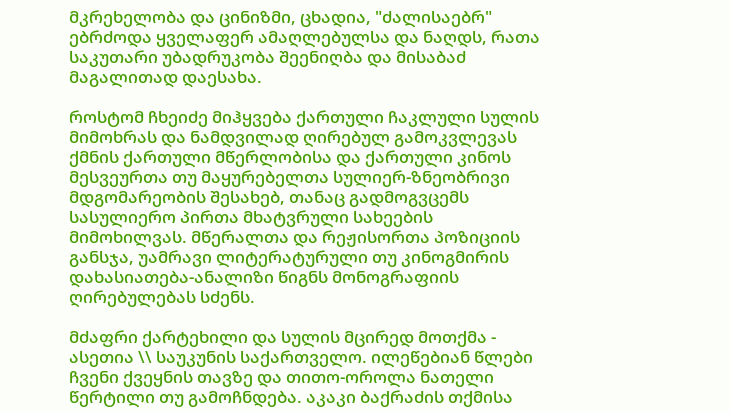მკრეხელობა და ცინიზმი, ცხადია, "ძალისაებრ" ებრძოდა ყველაფერ ამაღლებულსა და ნაღდს, რათა საკუთარი უბადრუკობა შეენიღბა და მისაბაძ მაგალითად დაესახა.

როსტომ ჩხეიძე მიჰყვება ქართული ჩაკლული სულის მიმოხრას და ნამდვილად ღირებულ გამოკვლევას ქმნის ქართული მწერლობისა და ქართული კინოს მესვეურთა თუ მაყურებელთა სულიერ-ზნეობრივი მდგომარეობის შესახებ, თანაც გადმოგვცემს სასულიერო პირთა მხატვრული სახეების მიმოხილვას. მწერალთა და რეჟისორთა პოზიციის განსჯა, უამრავი ლიტერატურული თუ კინოგმირის დახასიათება-ანალიზი წიგნს მონოგრაფიის ღირებულებას სძენს.

მძაფრი ქარტეხილი და სულის მცირედ მოთქმა - ასეთია \\ საუკუნის საქართველო. ილეწებიან წლები ჩვენი ქვეყნის თავზე და თითო-ოროლა ნათელი წერტილი თუ გამოჩნდება. აკაკი ბაქრაძის თქმისა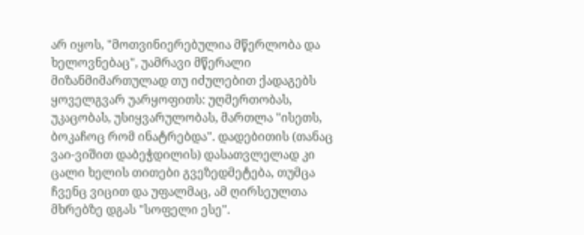არ იყოს, "მოთვინიერებულია მწერლობა და ხელოვნებაც", უამრავი მწერალი მიზანმიმართულად თუ იძულებით ქადაგებს ყოველგვარ უარყოფითს: უღმერთობას, უკაცობას, უსიყვარულობას, მართლა "ისეთს, ბოკაჩოც რომ ინატრებდა". დადებითის (თანაც ვაი-ვიშით დაბეჭდილის) დასათვლელად კი ცალი ხელის თითები გვეზედმეტება, თუმცა ჩვენც ვიცით და უფალმაც, ამ ღირსეულთა მხრებზე დგას "სოფელი ესე".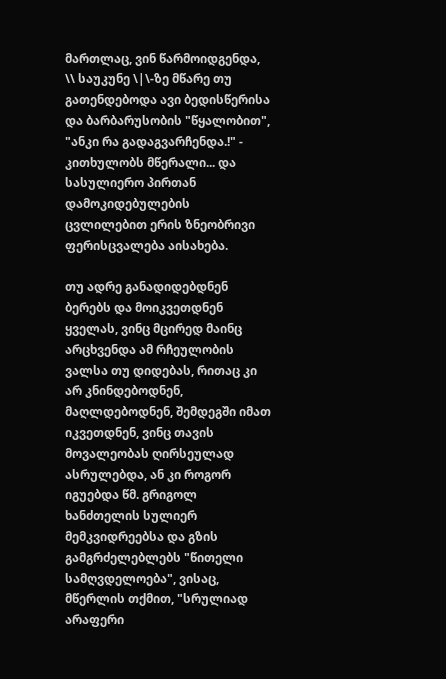მართლაც, ვინ წარმოიდგენდა, \\ საუკუნე \|\-ზე მწარე თუ გათენდებოდა ავი ბედისწერისა და ბარბარუსობის "წყალობით", "ანკი რა გადაგვარჩენდა.!" - კითხულობს მწერალი... და სასულიერო პირთან დამოკიდებულების ცვლილებით ერის ზნეობრივი ფერისცვალება აისახება.

თუ ადრე განადიდებდნენ ბერებს და მოიკვეთდნენ ყველას, ვინც მცირედ მაინც არცხვენდა ამ რჩეულობის ვალსა თუ დიდებას, რითაც კი არ კნინდებოდნენ, მაღლდებოდნენ, შემდეგში იმათ იკვეთდნენ, ვინც თავის მოვალეობას ღირსეულად ასრულებდა, ან კი როგორ იგუებდა წმ. გრიგოლ ხანძთელის სულიერ მემკვიდრეებსა და გზის გამგრძელებლებს "წითელი სამღვდელოება", ვისაც, მწერლის თქმით, "სრულიად არაფერი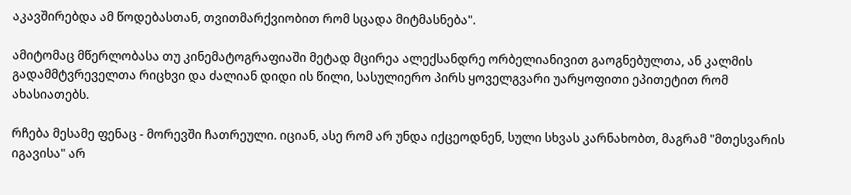აკავშირებდა ამ წოდებასთან, თვითმარქვიობით რომ სცადა მიტმასნება".

ამიტომაც მწერლობასა თუ კინემატოგრაფიაში მეტად მცირეა ალექსანდრე ორბელიანივით გაოგნებულთა, ან კალმის გადამმტვრეველთა რიცხვი და ძალიან დიდი ის წილი, სასულიერო პირს ყოველგვარი უარყოფითი ეპითეტით რომ ახასიათებს.

რჩება მესამე ფენაც - მორევში ჩათრეული. იციან, ასე რომ არ უნდა იქცეოდნენ, სული სხვას კარნახობთ, მაგრამ "მთესვარის იგავისა" არ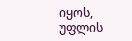იყოს, უფლის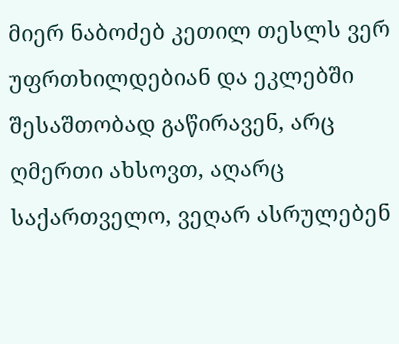მიერ ნაბოძებ კეთილ თესლს ვერ უფრთხილდებიან და ეკლებში შესაშთობად გაწირავენ, არც ღმერთი ახსოვთ, აღარც საქართველო, ვეღარ ასრულებენ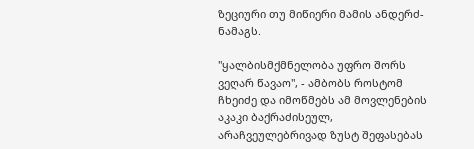ზეციური თუ მიწიერი მამის ანდერძ-ნამაგს.

"ყალბისმქმნელობა უფრო შორს ვეღარ წავაო", - ამბობს როსტომ ჩხეიძე და იმოწმებს ამ მოვლენების აკაკი ბაქრაძისეულ, არაჩვეულებრივად ზუსტ შეფასებას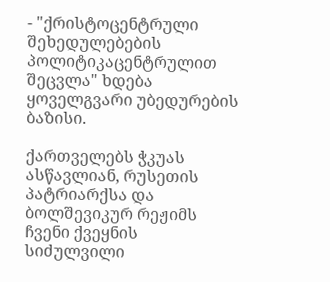- "ქრისტოცენტრული შეხედულებების პოლიტიკაცენტრულით შეცვლა" ხდება ყოველგვარი უბედურების ბაზისი.

ქართველებს ჭკუას ასწავლიან, რუსეთის პატრიარქსა და ბოლშევიკურ რეჟიმს ჩვენი ქვეყნის სიძულვილი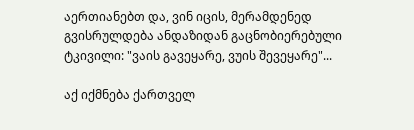აერთიანებთ და, ვინ იცის, მერამდენედ გვისრულდება ანდაზიდან გაცნობიერებული ტკივილი: "ვაის გავეყარე, ვუის შევეყარე"...

აქ იქმნება ქართველ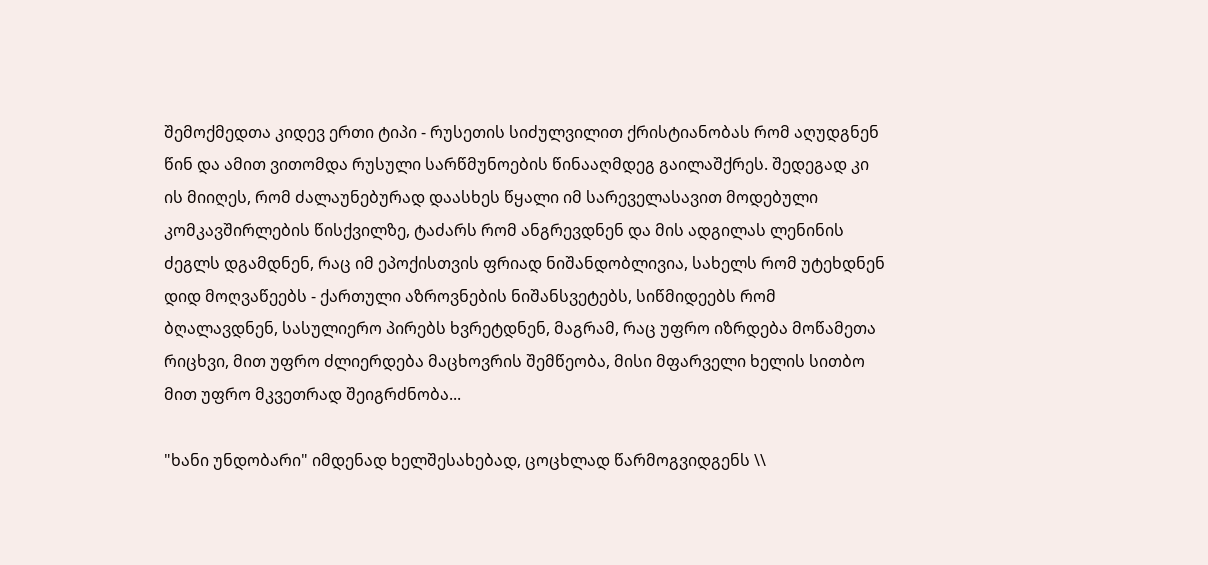შემოქმედთა კიდევ ერთი ტიპი - რუსეთის სიძულვილით ქრისტიანობას რომ აღუდგნენ წინ და ამით ვითომდა რუსული სარწმუნოების წინააღმდეგ გაილაშქრეს. შედეგად კი ის მიიღეს, რომ ძალაუნებურად დაასხეს წყალი იმ სარეველასავით მოდებული კომკავშირლების წისქვილზე, ტაძარს რომ ანგრევდნენ და მის ადგილას ლენინის ძეგლს დგამდნენ, რაც იმ ეპოქისთვის ფრიად ნიშანდობლივია, სახელს რომ უტეხდნენ დიდ მოღვაწეებს - ქართული აზროვნების ნიშანსვეტებს, სიწმიდეებს რომ ბღალავდნენ, სასულიერო პირებს ხვრეტდნენ, მაგრამ, რაც უფრო იზრდება მოწამეთა რიცხვი, მით უფრო ძლიერდება მაცხოვრის შემწეობა, მისი მფარველი ხელის სითბო მით უფრო მკვეთრად შეიგრძნობა...

"ხანი უნდობარი" იმდენად ხელშესახებად, ცოცხლად წარმოგვიდგენს \\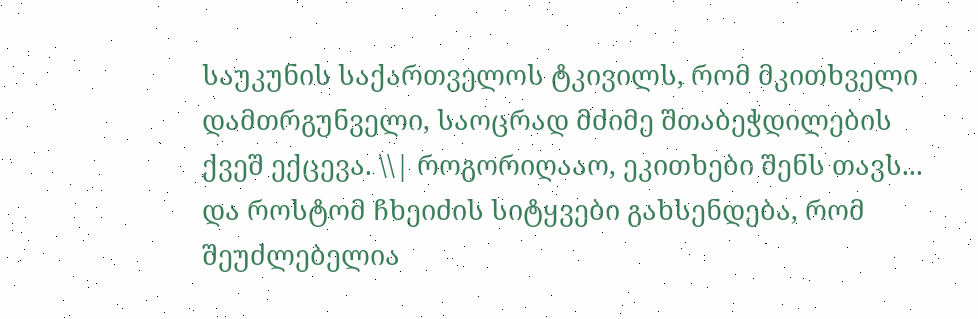საუკუნის საქართველოს ტკივილს, რომ მკითხველი დამთრგუნველი, საოცრად მძიმე შთაბეჭდილების ქვეშ ექცევა. \\| როგორიღააო, ეკითხები შენს თავს... და როსტომ ჩხეიძის სიტყვები გახსენდება, რომ შეუძლებელია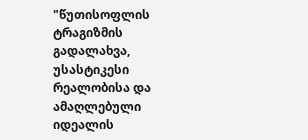"წუთისოფლის ტრაგიზმის გადალახვა, უსასტიკესი რეალობისა და ამაღლებული იდეალის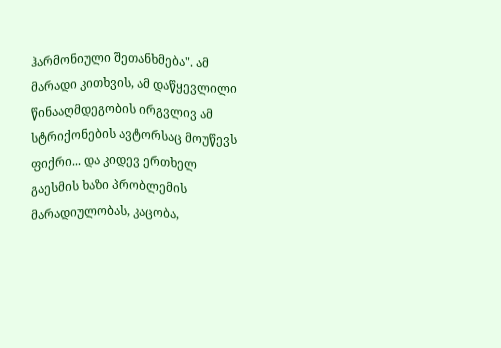ჰარმონიული შეთანხმება". ამ მარადი კითხვის, ამ დაწყევლილი წინააღმდეგობის ირგვლივ ამ სტრიქონების ავტორსაც მოუწევს ფიქრი... და კიდევ ერთხელ გაესმის ხაზი პრობლემის მარადიულობას, კაცობა,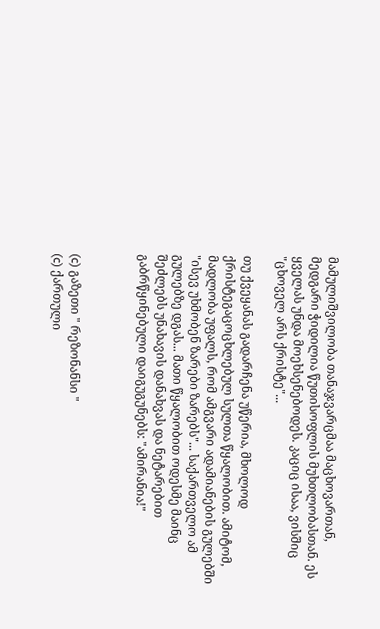მამულიშვილობა თანაჯვარცმაა მაცხოვართან, მედგარი ჭიდილია წუთისოფლის მუხთლობასთან. ეს ყველას უნდა მოეხსენებოდეს. კაციც ისაა, ვისშიც "ცხოველ არს ქრისტე"...

თუ ქვეყანას გადარჩენა უწერია, მხოლოდ ქრისტეგაცოცხლებულ სულთა წყალობით. ამიტომ, მადლობა უფალს, რომ ამგვარი ადამიანების გულებში "ისევ უხმობენ ზარები ზარებს"... საქართველო ამ გულებზე დგას... მათი წყალობით ოდესმე მაინც შეძლებს უნახავის დანახვას და ნეტარებით გაბრწყინებული დაიგუგუნებს: "ამირანია!"



(c) გაზეთი " რეზონანსი "
(c) ქართული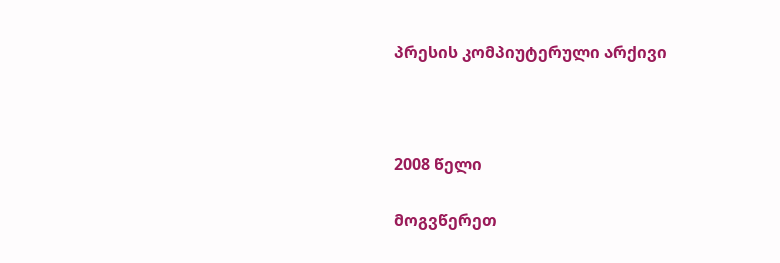პრესის კომპიუტერული არქივი



2008 წელი

მოგვწერეთ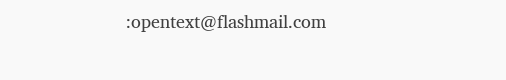:opentext@flashmail.com